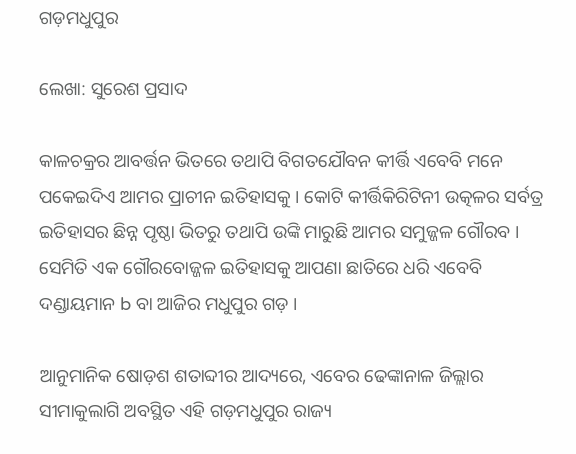ଗଡ଼ମଧୁପୁର

ଲେଖା: ସୁରେଶ ପ୍ରସାଦ

କାଳଚକ୍ରର ଆବର୍ତ୍ତନ ଭିତରେ ତଥାପି ବିଗତଯୌବନ କୀର୍ତ୍ତି ଏବେବି ମନେ ପକେଇଦିଏ ଆମର ପ୍ରାଚୀନ ଇତିହାସକୁ । କୋଟି କୀର୍ତ୍ତିକିରିଟିନୀ ଉତ୍କଳର ସର୍ବତ୍ର ଇତିହାସର ଛିନ୍ନ ପୃଷ୍ଠା ଭିତରୁ ତଥାପି ଉଙ୍କି ମାରୁଛି ଆମର ସମୁଜ୍ଜଳ ଗୌରବ । ସେମିତି ଏକ ଗୌରବୋଜ୍ଜଳ ଇତିହାସକୁ ଆପଣା ଛାତିରେ ଧରି ଏବେବି ଦଣ୍ଡାୟମାନ b ବା ଆଜିର ମଧୁପୁର ଗଡ଼ ।

ଆନୁମାନିକ ଷୋଡ଼ଶ ଶତାବ୍ଦୀର ଆଦ୍ୟରେ, ଏବେର ଢେଙ୍କାନାଳ ଜିଲ୍ଲାର ସୀମାକୁଲାଗି ଅବସ୍ଥିତ ଏହି ଗଡ଼ମଧୁପୁର ରାଜ୍ୟ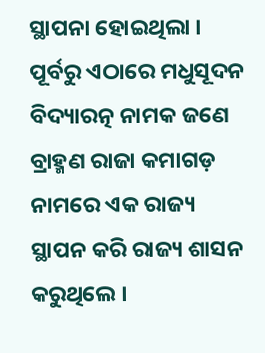ସ୍ଥାପନା ହୋଇଥିଲା । ପୂର୍ବରୁ ଏଠାରେ ମଧୁସୂଦନ ବିଦ୍ୟାରତ୍ନ ନାମକ ଜଣେ ବ୍ରାହ୍ମଣ ରାଜା କମାଗଡ଼ ନାମରେ ଏକ ରାଜ୍ୟ ସ୍ଥାପନ କରି ରାଜ୍ୟ ଶାସନ କରୁଥିଲେ ।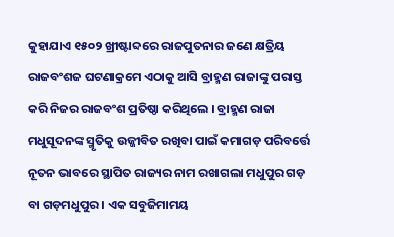କୁହାଯାଏ ୧୫୦୨ ଖ୍ରୀଷ୍ଟାବ୍ଦରେ ରାଜପୁତନାର ଜଣେ କ୍ଷତ୍ରିୟ ରାଜବଂଶଜ ଘଟଣାକ୍ରମେ ଏଠାକୁ ଆସି ବ୍ରାହ୍ମଣ ରାଜାଙ୍କୁ ପରାସ୍ତ କରି ନିଜର ରାଜବଂଶ ପ୍ରତିଷ୍ଠା କରିଥିଲେ । ବ୍ରାହ୍ମଣ ରାଜା ମଧୁସୂଦନଙ୍କ ସ୍ମୃତିକୁ ଉଜ୍ଜୀବିତ ରଖିବା ପାଇଁ କମାଗଡ଼ ପରିବର୍ତ୍ତେ ନୂତନ ଭାବରେ ସ୍ଥାପିତ ରାଜ୍ୟର ନାମ ରଖାଗଲା ମଧୁପୁର ଗଡ଼ ବା ଗଡ଼ମଧୁପୁର । ଏକ ସବୁଜିମାମୟ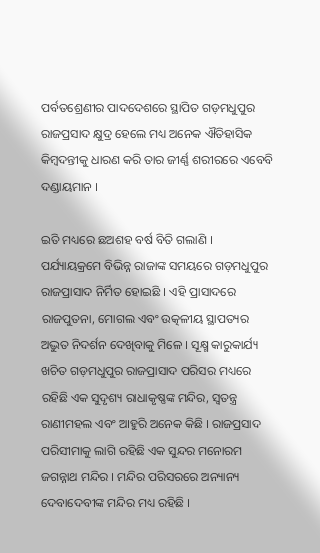ପର୍ବତଶ୍ରେଣୀର ପାଦଦେଶରେ ସ୍ଥାପିତ ଗଡ଼ମଧୁପୁର ରାଜପ୍ରସାଦ କ୍ଷୁଦ୍ର ହେଲେ ମଧ୍ୟ ଅନେକ ଐତିହାସିକ କିମ୍ବଦନ୍ତୀକୁ ଧାରଣ କରି ତାର ଜୀର୍ଣ୍ଣ ଶରୀରରେ ଏବେବି ଦଣ୍ଡାୟମାନ ।

ଇତି ମଧ୍ୟରେ ଛଅଶହ ବର୍ଷ ବିତି ଗଲାଣି । ପର୍ଯ୍ୟାୟକ୍ରମେ ବିଭିନ୍ନ ରାଜାଙ୍କ ସମୟରେ ଗଡ଼ମଧୁପୁର ରାଜପ୍ରାସାଦ ନିର୍ମିତ ହୋଇଛି । ଏହି ପ୍ରାସାଦରେ ରାଜପୁତନା, ମୋଗଲ ଏବଂ ଉତ୍କଳୀୟ ସ୍ଥାପତ୍ୟର ଅଦ୍ଭୁତ ନିଦର୍ଶନ ଦେଖିବାକୁ ମିଳେ । ସୂକ୍ଷ୍ମ କାରୁକାର୍ଯ୍ୟ ଖଚିତ ଗଡ଼ମଧୁପୁର ରାଜପ୍ରାସାଦ ପରିସର ମଧ୍ୟରେ ରହିଛି ଏକ ସୁଦୃଶ୍ୟ ରାଧାକୃଷ୍ଣଙ୍କ ମନ୍ଦିର, ସ୍ୱତନ୍ତ୍ର ରାଣୀମହଲ ଏବଂ ଆହୁରି ଅନେକ କିଛି । ରାଜପ୍ରସାଦ ପରିସୀମାକୁ ଲାଗି ରହିଛି ଏକ ସୁନ୍ଦର ମନୋରମ ଜଗନ୍ନାଥ ମନ୍ଦିର । ମନ୍ଦିର ପରିସରରେ ଅନ୍ୟାନ୍ୟ ଦେବାଦେବୀଙ୍କ ମନ୍ଦିର ମଧ୍ୟ ରହିଛି ।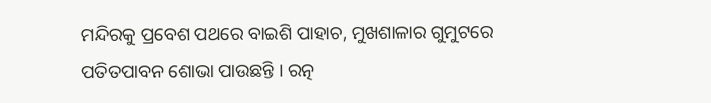ମନ୍ଦିରକୁ ପ୍ରବେଶ ପଥରେ ବାଇଶି ପାହାଚ, ମୁଖଶାଳାର ଗୁମୁଟରେ ପତିତପାବନ ଶୋଭା ପାଉଛନ୍ତି । ରତ୍ନ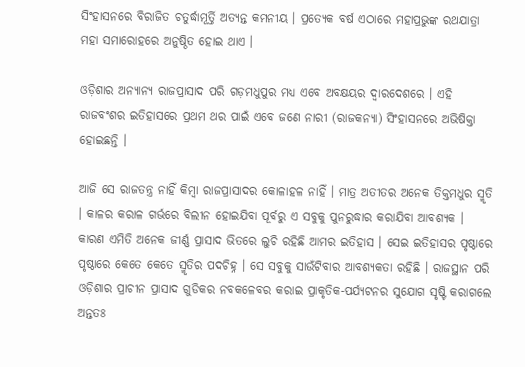ସିଂହାସନରେ ବିରାଜିତ ଚତୁର୍ଦ୍ଧାମୂର୍ତ୍ତି ଅତ୍ୟନ୍ତ କମନୀୟ । ପ୍ରତ୍ୟେକ ବର୍ଷ ଏଠାରେ ମହାପ୍ରଭୁଙ୍କ ରଥଯାତ୍ରା ମହା ସମାରୋହରେ ଅନୁଷ୍ଠିତ ହୋଇ ଥାଏ ।

ଓଡ଼ିଶାର ଅନ୍ୟାନ୍ୟ ରାଜପ୍ରାସାଦ ପରି ଗଡ଼ମଧୁପୁର ମଧ୍ୟ ଏବେ ଅବକ୍ଷୟର ଦ୍ୱାରଦେଶରେ । ଏହି ରାଜବଂଶର ଇତିହାସରେ ପ୍ରଥମ ଥର ପାଇଁ ଏବେ ଜଣେ ନାରୀ (ରାଜକନ୍ୟା) ସିଂହାସନରେ ଅଭିଷିକ୍ତା ହୋଇଛନ୍ତି ।

ଆଜି ସେ ରାଜତନ୍ତ୍ର ନାହିଁ କିମ୍ବା ରାଜପ୍ରାସାଦର କୋଳାହଳ ନାହିଁ । ମାତ୍ର ଅତୀତର ଅନେକ ତିକ୍ତମଧୁର ସ୍ମୃତି । କାଳର କରାଳ ଗର୍ଭରେ ବିଲୀନ ହୋଇଯିବା ପୂର୍ବରୁ ଏ ସବୁକୁ ପୁନରୁଦ୍ଧାର କରାଯିବା ଆବଶ୍ୟକ । କାରଣ ଏମିତି ଅନେକ ଜୀର୍ଣ୍ଣ ପ୍ରାସାଦ ଭିତରେ ଲୁଚି ରହିଛି ଆମର ଇତିହାସ । ସେଇ ଇତିହାସର ପୃଷ୍ଠାରେ ପୃଷ୍ଠାରେ କେତେ କେତେ ସ୍ମୃତିର ପଦଚିହ୍ନ । ସେ ସବୁକୁ ସାଉଁଟିବାର ଆବଶ୍ୟକତା ରହିଛି । ରାଜସ୍ଥାନ ପରି ଓଡ଼ିଶାର ପ୍ରାଚୀନ ପ୍ରାସାଦ ଗୁଡିକର ନବକଳେବର କରାଇ ପ୍ରାକୃତିକ-ପର୍ଯ୍ୟଟନର ସୁଯୋଗ ସୃଷ୍ଟି କରାଗଲେ ଅନ୍ତତଃ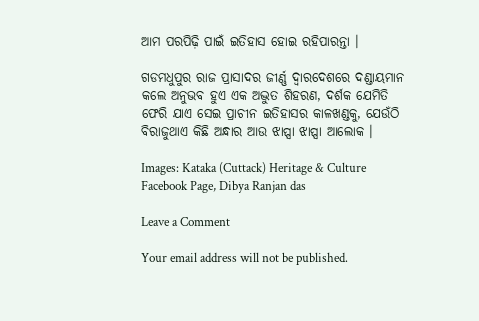ଆମ ପରପିଢ଼ି ପାଇଁ ଇତିହାସ ହୋଇ ରହିପାରନ୍ତା ।

ଗଡମଧୁପୁର ରାଜ ପ୍ରାସାଦର ଜୀର୍ଣ୍ଣ ଦ୍ୱାରଦେଶରେ ଦଣ୍ଡାୟମାନ କଲେ ଅନୁଭବ ହୁଏ ଏକ ଅଦ୍ଭୁତ ଶିହରଣ, ଦର୍ଶକ ଯେମିତି ଫେରି ଯାଏ ସେଇ ପ୍ରାଚୀନ ଇତିହାସର କାଳଖଣ୍ଡକୁ, ଯେଉଁଠି ବିରାଜୁଥାଏ କିଛି ଅନ୍ଧାର ଆଉ ଝାପ୍ସା ଝାପ୍ସା ଆଲୋକ ।

Images: Kataka (Cuttack) Heritage & Culture Facebook Page, Dibya Ranjan das

Leave a Comment

Your email address will not be published.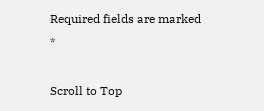Required fields are marked *

Scroll to Top